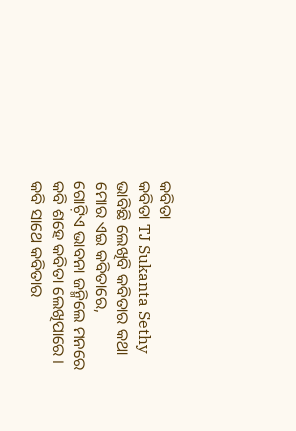କବିତା
କବିତା TJ Sukanta Sethy
ଭାବିଛି ଲେଖିବି କବିତାର କଥା
ମୋର ଏଇ କବିତାରେ,
ଗୋଟ଼ିଏ ଭାବନା ଜନ୍ମିଲେ ମନରେ
କବି ଶହେ କବିତା ଲେଖିପାରେ ।
କବି ସାଥେ କବିତାର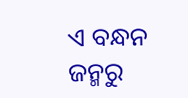ଏ ବନ୍ଧନ
ଜନ୍ମରୁ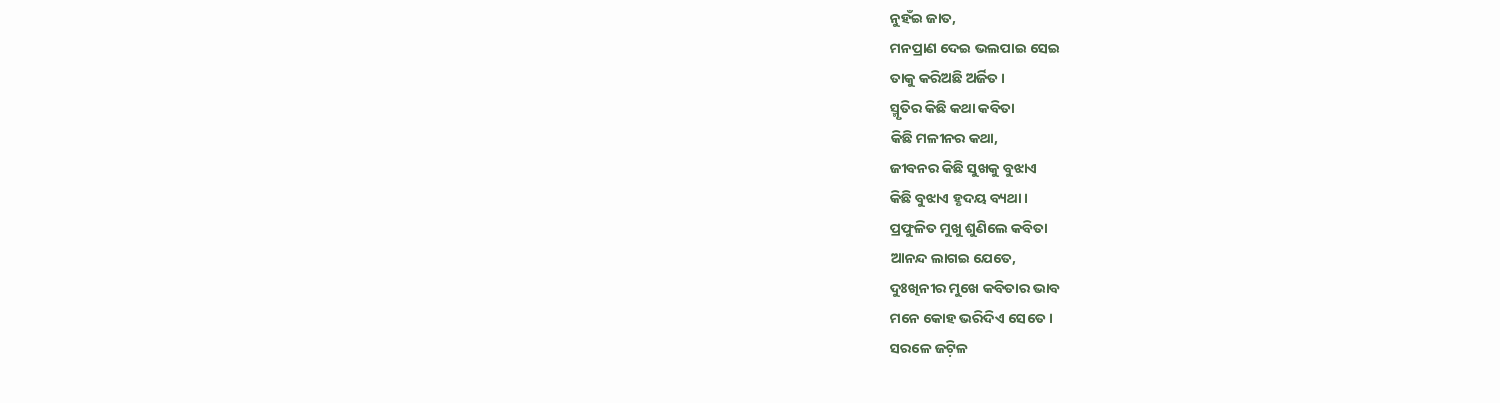ନୁହଁଇ ଜାତ,
ମନପ୍ରାଣ ଦେଇ ଭଲପାଇ ସେଇ
ତାକୁ କରିଅଛି ଅର୍ଜିତ ।
ସ୍ମୃତିର କିଛି କଥା କବିତା
କିଛି ମଳୀନର କଥା,
ଜୀବନର କିଛି ସୁଖକୁ ବୁଝାଏ
କିଛି ବୁଝାଏ ହୃଦୟ ବ୍ୟଥା ।
ପ୍ରଫୁଳିତ ମୁଖୁ ଶୁଣିଲେ କବିତା
ଆନନ୍ଦ ଲାଗଇ ଯେତେ,
ଦୁଃଖିନୀର ମୁଖେ କବିତାର ଭାବ
ମନେ କୋହ ଭରିଦିଏ ସେତେ ।
ସରଳେ ଜଟ଼ିଳ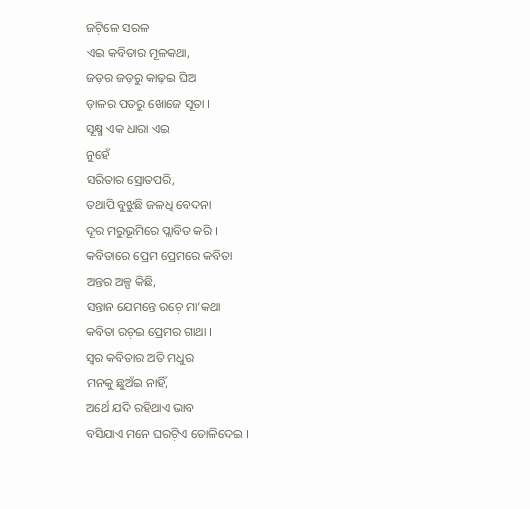ଜଟ଼ିଳେ ସରଳ
ଏଇ କବିତାର ମୂଳକଥା,
ଜଡ଼ର ଜଡ଼ରୁ କାଢ଼ଇ ଘିଅ
ଡ଼ାଳର ପତରୁ ଖୋଜେ ସୂତା ।
ସୂକ୍ଷ୍ମ ଏକ ଧାରା ଏଇ
ନୁହେଁ
ସରିତାର ସ୍ରୋତପରି,
ତଥାପି ବୁଝୁଛି ଜଳଧି ବେଦନା
ଦୂର ମରୁଭୂମିରେ ପ୍ଲାବିତ କରି ।
କବିତାରେ ପ୍ରେମ ପ୍ରେମରେ କବିତା
ଅନ୍ତର ଅଳ୍ପ କିଛି,
ସନ୍ତାନ ଯେମନ୍ତେ ରଚ଼େ ମା’କଥା
କବିତା ରଚ଼ଇ ପ୍ରେମର ଗାଥା ।
ସ୍ୱର କବିତାର ଅତି ମଧୁର
ମନକୁ ଛୁଅଁଇ ନାହିଁ,
ଅର୍ଥେ ଯଦି ରହିଥାଏ ଭାବ
ବସିଯାଏ ମନେ ଘରଟ଼ିଏ ତୋଳିଦେଇ ।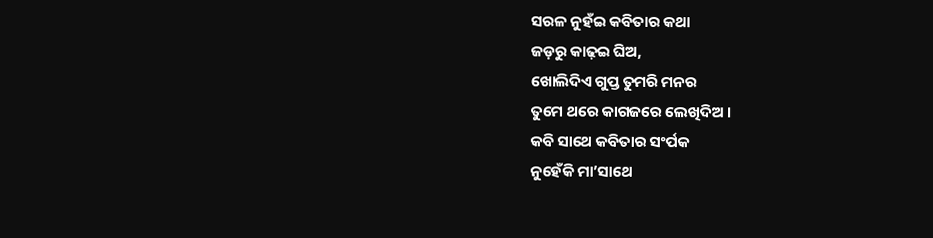ସରଳ ନୁହଁଇ କବିତାର କଥା
ଜଡ଼ରୁ କାଢ଼ଇ ଘିଅ,
ଖୋଲିଦିଏ ଗୁପ୍ତ ତୁମରି ମନର
ତୁମେ ଥରେ କାଗଜରେ ଲେଖିଦିଅ ।
କବି ସାଥେ କବିତାର ସଂର୍ପକ
ନୁହେଁକି ମା’ସାଥେ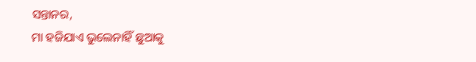ସନ୍ତାନର,
ମା ହଜିଯାଏ ଭୁଲେନାହିଁ ଛୁଆକୁ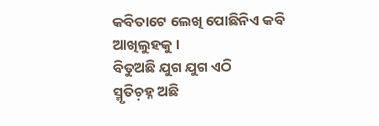କବିତାଟେ ଲେଖି ପୋଛିନିଏ କବି ଆଖିଲୁହକୁ ।
ବିତୁଅଛି ଯୁଗ ଯୁଗ ଏଠି
ସ୍ମୃତିଚ଼ହ୍ନ ଅଛି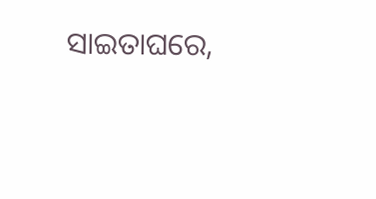ସାଇତାଘରେ,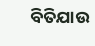ବିତିଯାଉ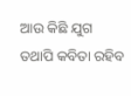ଆଉ କିଛି ଯୁଗ
ତଥାପି କବିତା ରହିବ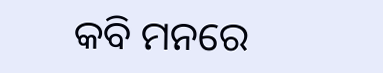କବି ମନରେ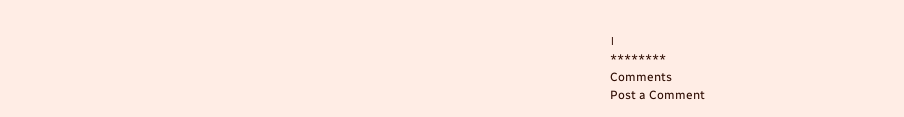।
********
Comments
Post a Comment